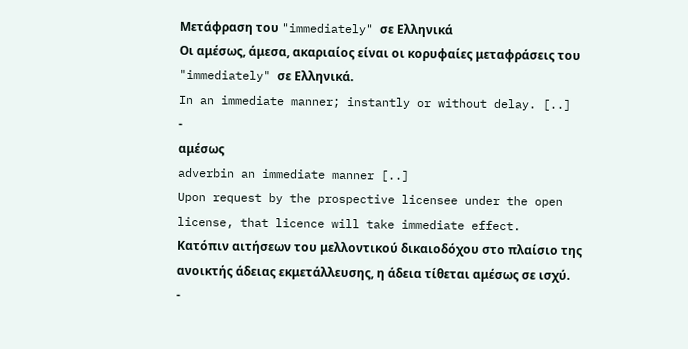Μετάφραση του "immediately" σε Ελληνικά
Οι αμέσως, άμεσα, ακαριαίος είναι οι κορυφαίες μεταφράσεις του "immediately" σε Ελληνικά.
In an immediate manner; instantly or without delay. [..]
-
αμέσως
adverbin an immediate manner [..]
Upon request by the prospective licensee under the open license, that licence will take immediate effect.
Κατόπιν αιτήσεων του μελλοντικού δικαιοδόχου στο πλαίσιο της ανοικτής άδειας εκμετάλλευσης, η άδεια τίθεται αμέσως σε ισχύ.
-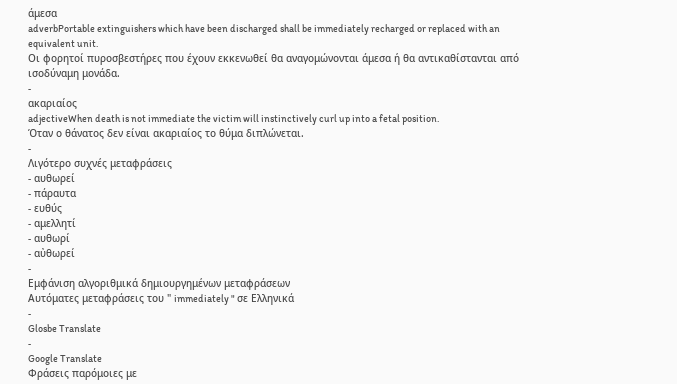άμεσα
adverbPortable extinguishers which have been discharged shall be immediately recharged or replaced with an equivalent unit.
Οι φορητοί πυροσβεστήρες που έχουν εκκενωθεί θα αναγομώνονται άμεσα ή θα αντικαθίστανται από ισοδύναμη μονάδα.
-
ακαριαίος
adjectiveWhen death is not immediate the victim will instinctively curl up into a fetal position.
Όταν ο θάνατος δεν είναι ακαριαίος το θύμα διπλώνεται.
-
Λιγότερο συχνές μεταφράσεις
- αυθωρεί
- πάραυτα
- ευθύς
- αμελλητί
- αυθωρί
- αὐθωρεί
-
Εμφάνιση αλγοριθμικά δημιουργημένων μεταφράσεων
Αυτόματες μεταφράσεις του " immediately " σε Ελληνικά
-
Glosbe Translate
-
Google Translate
Φράσεις παρόμοιες με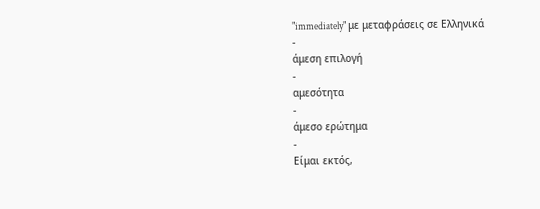"immediately" με μεταφράσεις σε Ελληνικά
-
άμεση επιλογή
-
αμεσότητα
-
άμεσο ερώτημα
-
Είμαι εκτός,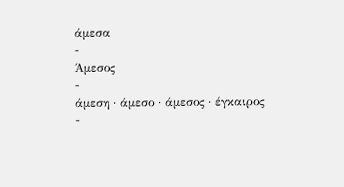άμεσα
-
Άμεσος
-
άμεση · άμεσο · άμεσος · έγκαιρος
-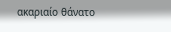ακαριαίο θάνατο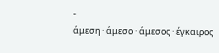-
άμεση · άμεσο · άμεσος · έγκαιρος